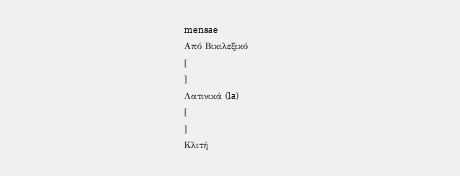mensae
Από Βικιλεξικό
[
]
Λατινικά (la)
[
]
Κλιτή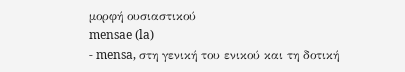μορφή ουσιαστικού
mensae (la)
- mensa, στη γενική του ενικού και τη δοτική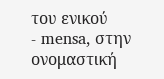του ενικού
- mensa, στην ονομαστική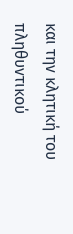και την κλητική του πληθυντικού